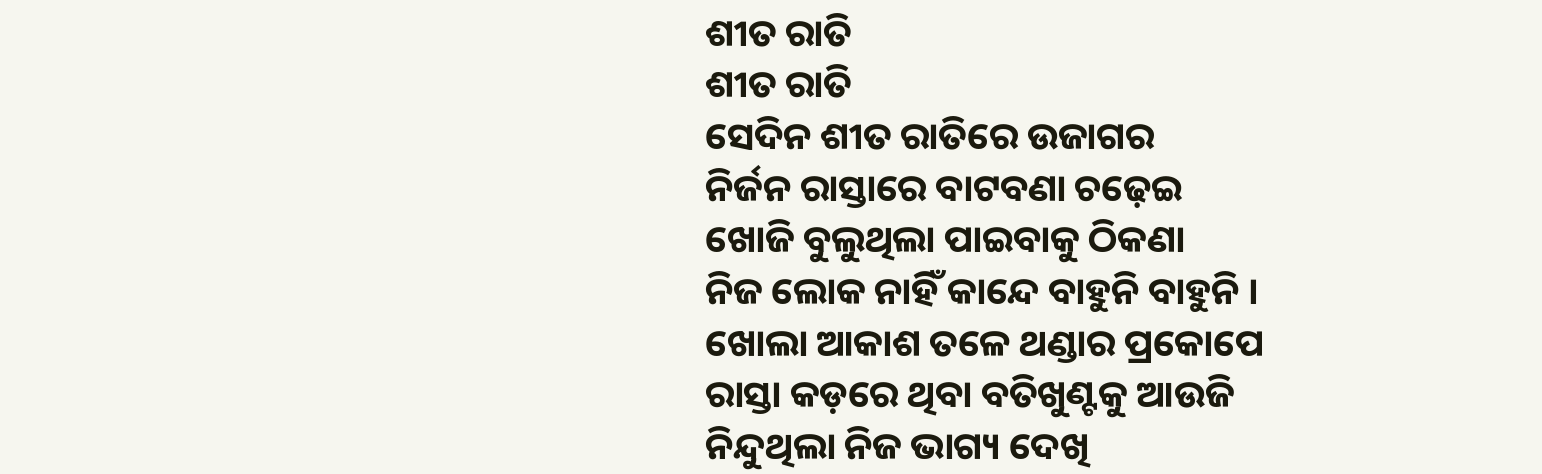ଶୀତ ରାତି
ଶୀତ ରାତି
ସେଦିନ ଶୀତ ରାତିରେ ଉଜାଗର
ନିର୍ଜନ ରାସ୍ତାରେ ବାଟବଣା ଚଢ଼େଇ
ଖୋଜି ବୁଲୁଥିଲା ପାଇବାକୁ ଠିକଣା
ନିଜ ଲୋକ ନାହିଁ କାନ୍ଦେ ବାହୁନି ବାହୁନି ।
ଖୋଲା ଆକାଶ ତଳେ ଥଣ୍ଡାର ପ୍ରକୋପେ
ରାସ୍ତା କଡ଼ରେ ଥିବା ବତିଖୁଣ୍ଟକୁ ଆଉଜି
ନିନ୍ଦୁଥିଲା ନିଜ ଭାଗ୍ୟ ଦେଖି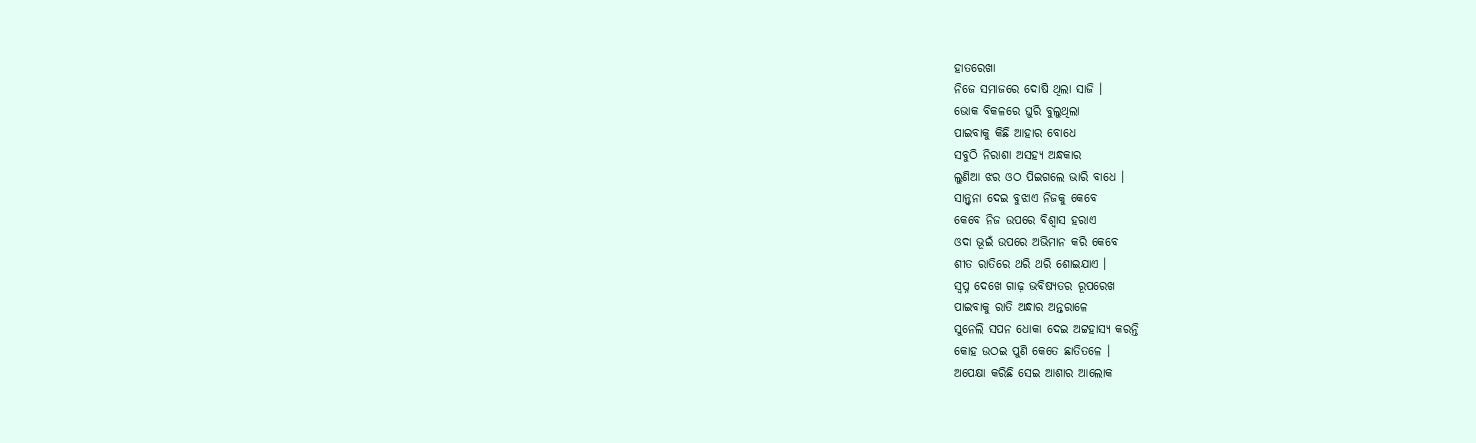ହାତରେଖା
ନିଜେ ସମାଜରେ ଦୋଷି ଥିଲା ସାଜି ।
ଭୋକ ବିକଳରେ ଘୁରି ବୁଲୁଥିଲା
ପାଇବାକୁ କିଛି ଆହାର ବୋଧେ
ସବୁଠି ନିରାଶା ଅସହ୍ୟ ଅନ୍ଧକାର
ଲୁଣିଆ ଝର ଓଠ ପିଇଗଲେ ଭାରି ବାଧେ ।
ସାନ୍ତ୍ଵନା ଦେଇ ବୁଝାଏ ନିଜକୁ କେବେ
କେବେ ନିଜ ଉପରେ ବିଶ୍ୱାସ ହରାଏ
ଓଦା ଭୂଇଁ ଉପରେ ଅଭିମାନ କରି କେବେ
ଶୀତ ରାତିରେ ଥରି ଥରି ଶୋଇଯାଏ ।
ସ୍ଵପ୍ନ ଦେଖେ ଗାଢ଼ ଭବିଷ୍ୟତର ରୂପରେଖ
ପାଇବାକୁ ରାତି ଅନ୍ଧାର ଅନ୍ତରାଳେ
ସୁନେଲି ସପନ ଧୋକା ଦେଇ ଅଟ୍ଟହାସ୍ୟ କରନ୍ତି
କୋହ ଉଠଇ ପୁଣି କେତେ ଛାତିତଳେ ।
ଅପେକ୍ଷା କରିଛି ସେଇ ଆଶାର ଆଲୋକ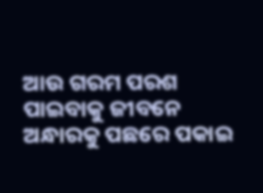ଆଉ ଗରମ ପରଶ ପାଇବାକୁ ଜୀବନେ
ଅନ୍ଧାରକୁ ପଛରେ ପକାଇ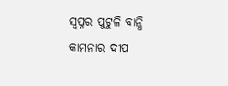ସ୍ୱପ୍ନର ପୁଟୁଳି ବାନ୍ଧି
କାମନାର ଦୀପ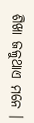ଶିଖା ଜଳୁଥାଏ ମନେ ।